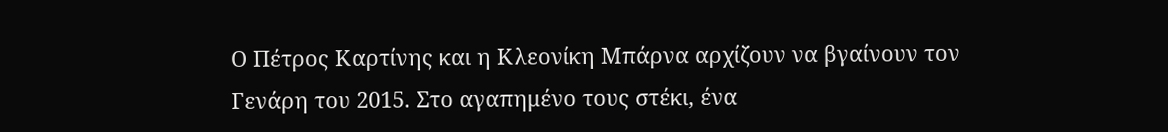Ο Πέτρος Καρτίνης και η Κλεονίκη Μπάρνα αρχίζουν να βγαίνουν τον Γενάρη του 2015. Στο αγαπημένο τους στέκι, ένα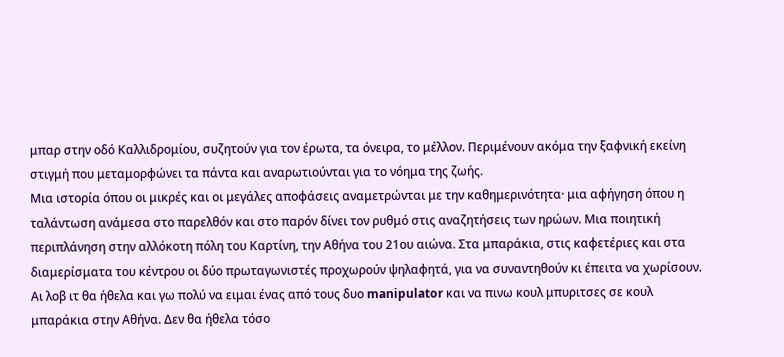μπαρ στην οδό Καλλιδρομίου, συζητούν για τον έρωτα, τα όνειρα, το μέλλον. Περιμένουν ακόμα την ξαφνική εκείνη στιγμή που μεταμορφώνει τα πάντα και αναρωτιούνται για το νόημα της ζωής.
Μια ιστορία όπου οι μικρές και οι μεγάλες αποφάσεις αναμετρώνται με την καθημερινότητα· μια αφήγηση όπου η ταλάντωση ανάμεσα στο παρελθόν και στο παρόν δίνει τον ρυθμό στις αναζητήσεις των ηρώων. Μια ποιητική περιπλάνηση στην αλλόκοτη πόλη του Καρτίνη, την Αθήνα του 21ου αιώνα. Στα μπαράκια, στις καφετέριες και στα διαμερίσματα του κέντρου οι δύο πρωταγωνιστές προχωρούν ψηλαφητά, για να συναντηθούν κι έπειτα να χωρίσουν.
Αι λοβ ιτ θα ήθελα και γω πολύ να ειμαι ένας από τους δυο manipulator και να πινω κουλ μπυριτσες σε κουλ μπαράκια στην Αθήνα. Δεν θα ήθελα τόσο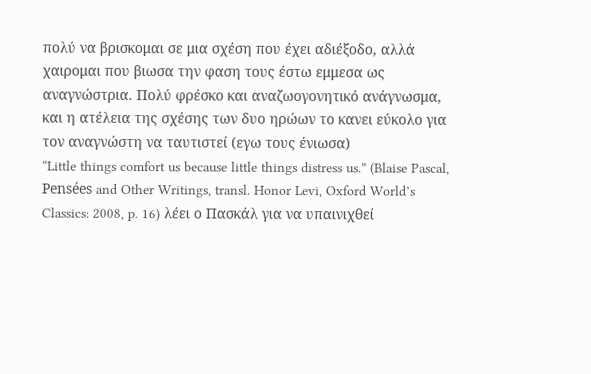πολύ να βρισκομαι σε μια σχέση που έχει αδιέξοδο, αλλά χαιρομαι που βιωσα την φαση τους έστω εμμεσα ως αναγνώστρια. Πολύ φρέσκο και αναζωογονητικό ανάγνωσμα, και η ατέλεια της σχέσης των δυο ηρώων το κανει εύκολο για τον αναγνώστη να ταυτιστεί (εγω τους ένιωσα)
“Little things comfort us because little things distress us.” (Blaise Pascal, Pensées and Other Writings, transl. Honor Levi, Oxford World’s Classics: 2008, p. 16) λέει ο Πασκάλ για να υπαινιχθεί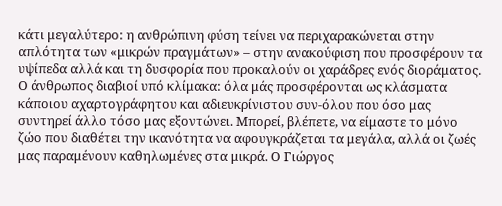κάτι μεγαλύτερο: η ανθρώπινη φύση τείνει να περιχαρακώνεται στην απλότητα των «μικρών πραγμάτων» – στην ανακούφιση που προσφέρουν τα υψίπεδα αλλά και τη δυσφορία που προκαλούν οι χαράδρες ενός διοράματος. Ο άνθρωπος διαβιοί υπό κλίμακα: όλα μάς προσφέρονται ως κλάσματα κάποιου αχαρτογράφητου και αδιευκρίνιστου συν-όλου που όσο μας συντηρεί άλλο τόσο μας εξοντώνει. Μπορεί, βλέπετε, να είμαστε το μόνο ζώο που διαθέτει την ικανότητα να αφουγκράζεται τα μεγάλα, αλλά οι ζωές μας παραμένουν καθηλωμένες στα μικρά. Ο Γιώργος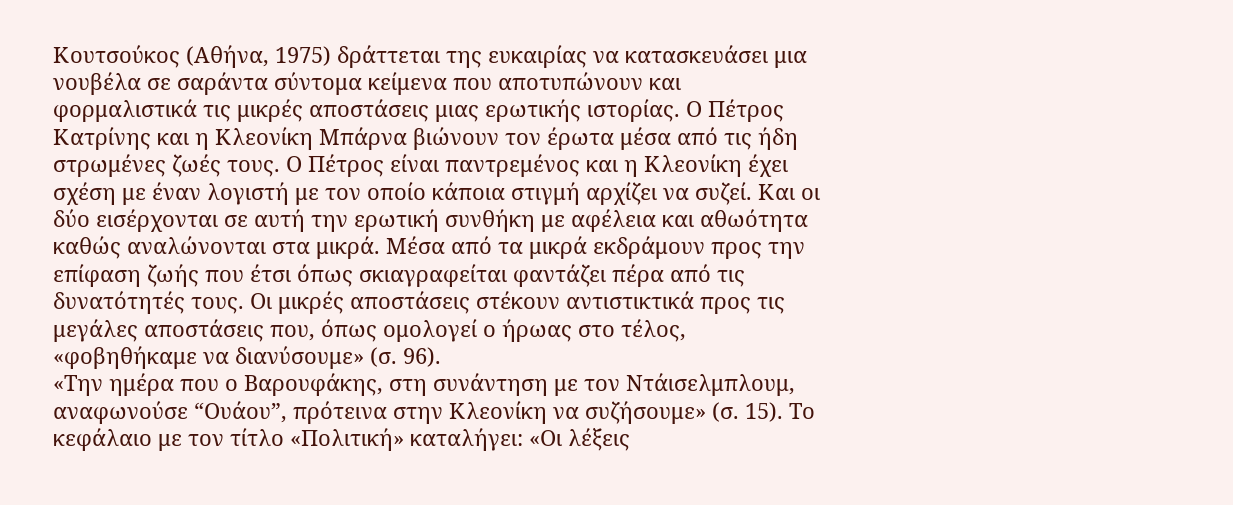Κουτσούκος (Αθήνα, 1975) δράττεται της ευκαιρίας να κατασκευάσει μια νουβέλα σε σαράντα σύντομα κείμενα που αποτυπώνουν και φορμαλιστικά τις μικρές αποστάσεις μιας ερωτικής ιστορίας. Ο Πέτρος Κατρίνης και η Κλεονίκη Μπάρνα βιώνουν τον έρωτα μέσα από τις ήδη στρωμένες ζωές τους. Ο Πέτρος είναι παντρεμένος και η Κλεονίκη έχει σχέση με έναν λογιστή με τον οποίο κάποια στιγμή αρχίζει να συζεί. Και οι δύο εισέρχονται σε αυτή την ερωτική συνθήκη με αφέλεια και αθωότητα καθώς αναλώνονται στα μικρά. Μέσα από τα μικρά εκδράμουν προς την επίφαση ζωής που έτσι όπως σκιαγραφείται φαντάζει πέρα από τις δυνατότητές τους. Οι μικρές αποστάσεις στέκουν αντιστικτικά προς τις μεγάλες αποστάσεις που, όπως ομολογεί ο ήρωας στο τέλος, «φοβηθήκαμε να διανύσουμε» (σ. 96).
«Την ημέρα που ο Βαρουφάκης, στη συνάντηση με τον Ντάισελμπλουμ, αναφωνούσε “Ουάου”, πρότεινα στην Κλεονίκη να συζήσουμε» (σ. 15). Το κεφάλαιο με τον τίτλο «Πολιτική» καταλήγει: «Οι λέξεις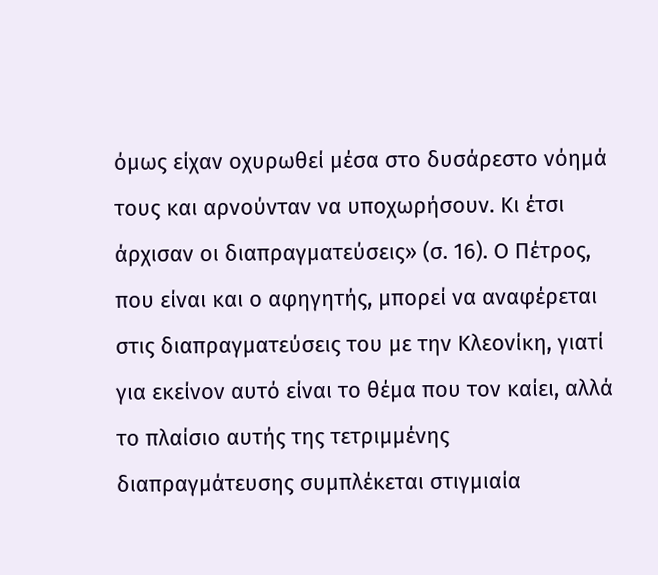όμως είχαν οχυρωθεί μέσα στο δυσάρεστο νόημά τους και αρνούνταν να υποχωρήσουν. Κι έτσι άρχισαν οι διαπραγματεύσεις» (σ. 16). Ο Πέτρος, που είναι και ο αφηγητής, μπορεί να αναφέρεται στις διαπραγματεύσεις του με την Κλεονίκη, γιατί για εκείνον αυτό είναι το θέμα που τον καίει, αλλά το πλαίσιο αυτής της τετριμμένης διαπραγμάτευσης συμπλέκεται στιγμιαία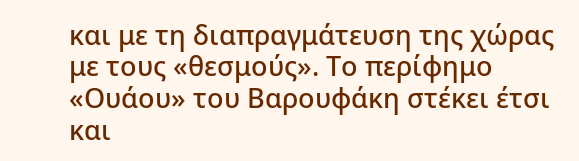και με τη διαπραγμάτευση της χώρας με τους «θεσμούς». Το περίφημο «Ουάου» του Βαρουφάκη στέκει έτσι και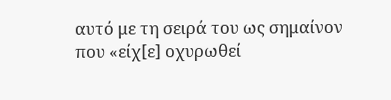αυτό με τη σειρά του ως σημαίνον που «είχ[ε] οχυρωθεί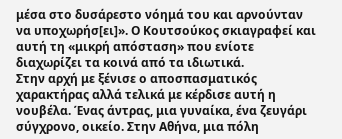μέσα στο δυσάρεστο νόημά του και αρνούνταν να υποχωρήσ[ει]». Ο Κουτσούκος σκιαγραφεί και αυτή τη «μικρή απόσταση» που ενίοτε διαχωρίζει τα κοινά από τα ιδιωτικά.
Στην αρχή με ξένισε ο αποσπασματικός χαρακτήρας αλλά τελικά με κέρδισε αυτή η νουβέλα. Ένας άντρας, μια γυναίκα, ένα ζευγάρι σύγχρονο, οικείο. Στην Αθήνα, μια πόλη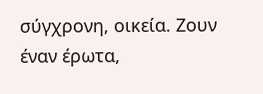σύγχρονη, οικεία. Ζουν έναν έρωτα,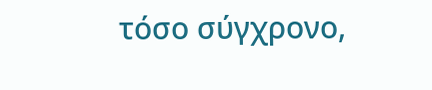τόσο σύγχρονο,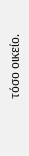τόσο οικείο.